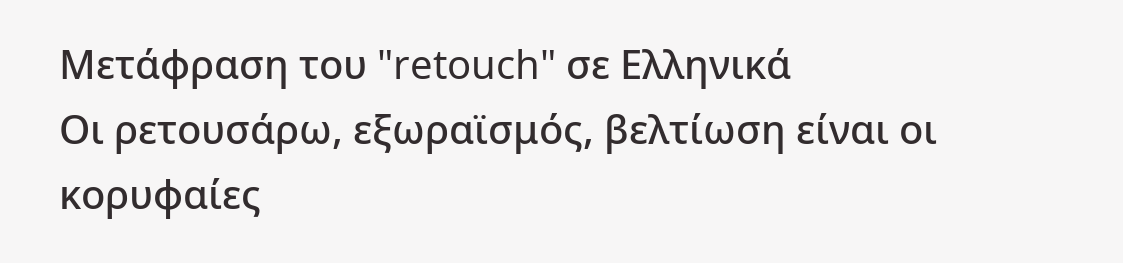Μετάφραση του "retouch" σε Ελληνικά
Οι ρετουσάρω, εξωραϊσμός, βελτίωση είναι οι κορυφαίες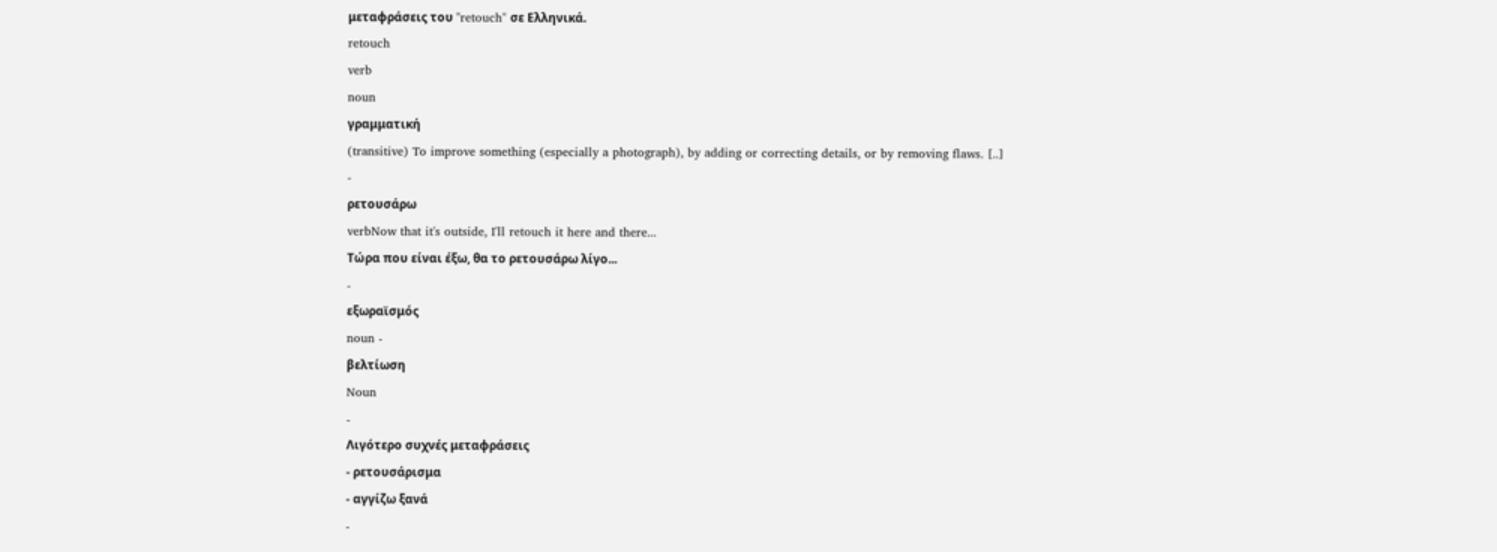μεταφράσεις του "retouch" σε Ελληνικά.
retouch
verb
noun
γραμματική
(transitive) To improve something (especially a photograph), by adding or correcting details, or by removing flaws. [..]
-
ρετουσάρω
verbNow that it's outside, I'll retouch it here and there...
Τώρα που είναι έξω, θα το ρετουσάρω λίγο...
-
εξωραϊσμός
noun -
βελτίωση
Noun
-
Λιγότερο συχνές μεταφράσεις
- ρετουσάρισμα
- αγγίζω ξανά
-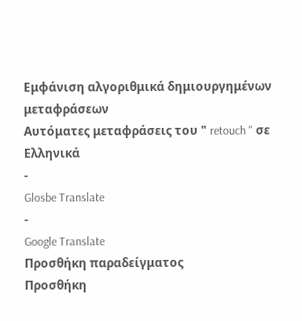Εμφάνιση αλγοριθμικά δημιουργημένων μεταφράσεων
Αυτόματες μεταφράσεις του " retouch " σε Ελληνικά
-
Glosbe Translate
-
Google Translate
Προσθήκη παραδείγματος
Προσθήκη